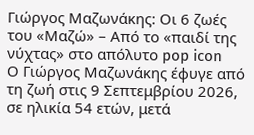Γιώργος Μαζωνάκης: Οι 6 ζωές του «Μαζώ» – Από το «παιδί της νύχτας» στο απόλυτο pop icon
Ο Γιώργος Μαζωνάκης έφυγε από τη ζωή στις 9 Σεπτεμβρίου 2026, σε ηλικία 54 ετών, μετά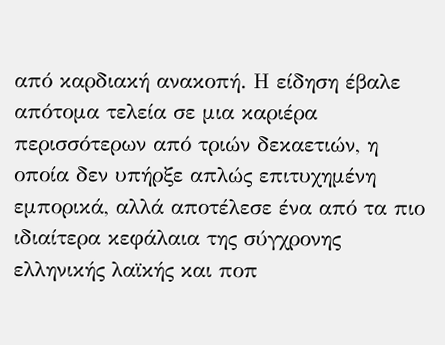από καρδιακή ανακοπή. Η είδηση έβαλε απότομα τελεία σε μια καριέρα περισσότερων από τριών δεκαετιών, η οποία δεν υπήρξε απλώς επιτυχημένη εμπορικά, αλλά αποτέλεσε ένα από τα πιο ιδιαίτερα κεφάλαια της σύγχρονης ελληνικής λαϊκής και ποπ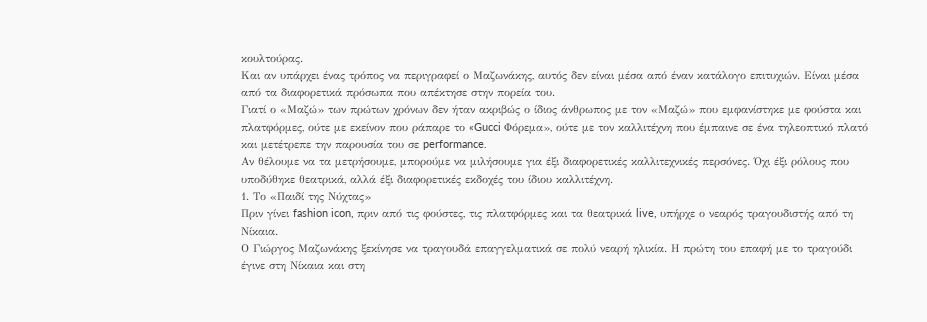κουλτούρας.
Και αν υπάρχει ένας τρόπος να περιγραφεί ο Μαζωνάκης, αυτός δεν είναι μέσα από έναν κατάλογο επιτυχιών. Είναι μέσα από τα διαφορετικά πρόσωπα που απέκτησε στην πορεία του.
Γιατί ο «Μαζώ» των πρώτων χρόνων δεν ήταν ακριβώς ο ίδιος άνθρωπος με τον «Μαζώ» που εμφανίστηκε με φούστα και πλατφόρμες, ούτε με εκείνον που ράπαρε το «Gucci Φόρεμα», ούτε με τον καλλιτέχνη που έμπαινε σε ένα τηλεοπτικό πλατό και μετέτρεπε την παρουσία του σε performance.
Αν θέλουμε να τα μετρήσουμε, μπορούμε να μιλήσουμε για έξι διαφορετικές καλλιτεχνικές περσόνες. Όχι έξι ρόλους που υποδύθηκε θεατρικά, αλλά έξι διαφορετικές εκδοχές του ίδιου καλλιτέχνη.
1. Το «Παιδί της Νύχτας»
Πριν γίνει fashion icon, πριν από τις φούστες, τις πλατφόρμες και τα θεατρικά live, υπήρχε ο νεαρός τραγουδιστής από τη Νίκαια.
Ο Γιώργος Μαζωνάκης ξεκίνησε να τραγουδά επαγγελματικά σε πολύ νεαρή ηλικία. Η πρώτη του επαφή με το τραγούδι έγινε στη Νίκαια και στη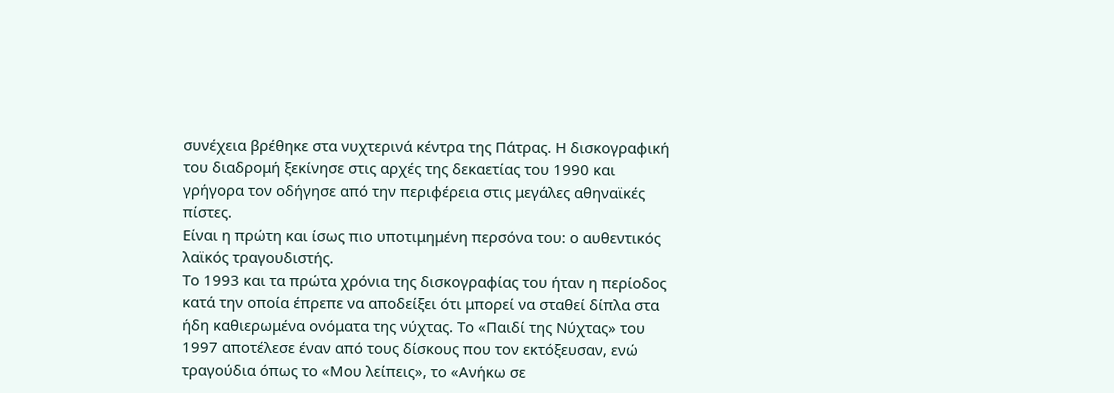συνέχεια βρέθηκε στα νυχτερινά κέντρα της Πάτρας. Η δισκογραφική του διαδρομή ξεκίνησε στις αρχές της δεκαετίας του 1990 και γρήγορα τον οδήγησε από την περιφέρεια στις μεγάλες αθηναϊκές πίστες.
Είναι η πρώτη και ίσως πιο υποτιμημένη περσόνα του: ο αυθεντικός λαϊκός τραγουδιστής.
Το 1993 και τα πρώτα χρόνια της δισκογραφίας του ήταν η περίοδος κατά την οποία έπρεπε να αποδείξει ότι μπορεί να σταθεί δίπλα στα ήδη καθιερωμένα ονόματα της νύχτας. Το «Παιδί της Νύχτας» του 1997 αποτέλεσε έναν από τους δίσκους που τον εκτόξευσαν, ενώ τραγούδια όπως το «Μου λείπεις», το «Ανήκω σε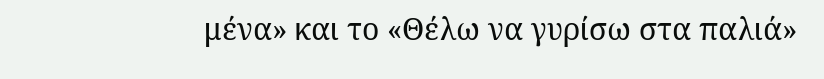μένα» και το «Θέλω να γυρίσω στα παλιά»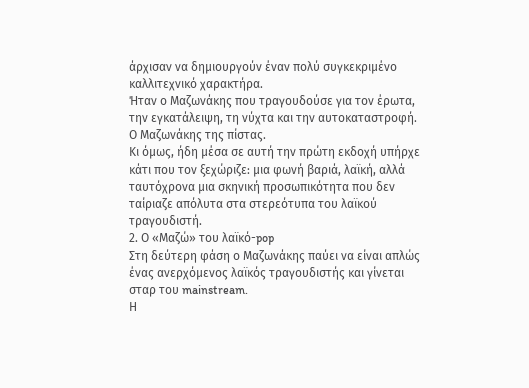άρχισαν να δημιουργούν έναν πολύ συγκεκριμένο καλλιτεχνικό χαρακτήρα.
Ήταν ο Μαζωνάκης που τραγουδούσε για τον έρωτα, την εγκατάλειψη, τη νύχτα και την αυτοκαταστροφή. Ο Μαζωνάκης της πίστας.
Κι όμως, ήδη μέσα σε αυτή την πρώτη εκδοχή υπήρχε κάτι που τον ξεχώριζε: μια φωνή βαριά, λαϊκή, αλλά ταυτόχρονα μια σκηνική προσωπικότητα που δεν ταίριαζε απόλυτα στα στερεότυπα του λαϊκού τραγουδιστή.
2. Ο «Μαζώ» του λαϊκό-pop
Στη δεύτερη φάση ο Μαζωνάκης παύει να είναι απλώς ένας ανερχόμενος λαϊκός τραγουδιστής και γίνεται σταρ του mainstream.
Η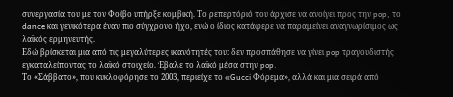συνεργασία του με τον Φοίβο υπήρξε κομβική. Το ρεπερτόριό του άρχισε να ανοίγει προς την pop, το dance και γενικότερα έναν πιο σύγχρονο ήχο, ενώ ο ίδιος κατάφερε να παραμείνει αναγνωρίσιμος ως λαϊκός ερμηνευτής.
Εδώ βρίσκεται μια από τις μεγαλύτερες ικανότητές του: δεν προσπάθησε να γίνει pop τραγουδιστής εγκαταλείποντας το λαϊκό στοιχείο. Έβαλε το λαϊκό μέσα στην pop.
Το «Σάββατο», που κυκλοφόρησε το 2003, περιείχε το «Gucci Φόρεμα», αλλά και μια σειρά από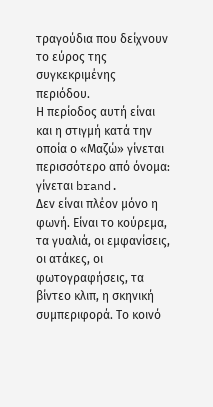τραγούδια που δείχνουν το εύρος της συγκεκριμένης περιόδου.
Η περίοδος αυτή είναι και η στιγμή κατά την οποία ο «Μαζώ» γίνεται περισσότερο από όνομα: γίνεται brand.
Δεν είναι πλέον μόνο η φωνή. Είναι το κούρεμα, τα γυαλιά, οι εμφανίσεις, οι ατάκες, οι φωτογραφήσεις, τα βίντεο κλιπ, η σκηνική συμπεριφορά. Το κοινό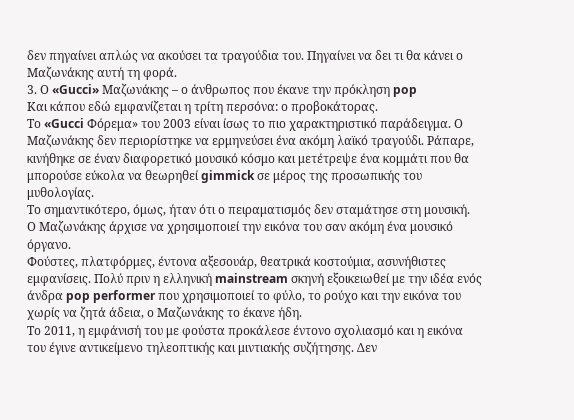δεν πηγαίνει απλώς να ακούσει τα τραγούδια του. Πηγαίνει να δει τι θα κάνει ο Μαζωνάκης αυτή τη φορά.
3. Ο «Gucci» Μαζωνάκης – ο άνθρωπος που έκανε την πρόκληση pop
Και κάπου εδώ εμφανίζεται η τρίτη περσόνα: ο προβοκάτορας.
Το «Gucci Φόρεμα» του 2003 είναι ίσως το πιο χαρακτηριστικό παράδειγμα. Ο Μαζωνάκης δεν περιορίστηκε να ερμηνεύσει ένα ακόμη λαϊκό τραγούδι. Ράπαρε, κινήθηκε σε έναν διαφορετικό μουσικό κόσμο και μετέτρεψε ένα κομμάτι που θα μπορούσε εύκολα να θεωρηθεί gimmick σε μέρος της προσωπικής του μυθολογίας.
Το σημαντικότερο, όμως, ήταν ότι ο πειραματισμός δεν σταμάτησε στη μουσική.
Ο Μαζωνάκης άρχισε να χρησιμοποιεί την εικόνα του σαν ακόμη ένα μουσικό όργανο.
Φούστες, πλατφόρμες, έντονα αξεσουάρ, θεατρικά κοστούμια, ασυνήθιστες εμφανίσεις. Πολύ πριν η ελληνική mainstream σκηνή εξοικειωθεί με την ιδέα ενός άνδρα pop performer που χρησιμοποιεί το φύλο, το ρούχο και την εικόνα του χωρίς να ζητά άδεια, ο Μαζωνάκης το έκανε ήδη.
Το 2011, η εμφάνισή του με φούστα προκάλεσε έντονο σχολιασμό και η εικόνα του έγινε αντικείμενο τηλεοπτικής και μιντιακής συζήτησης. Δεν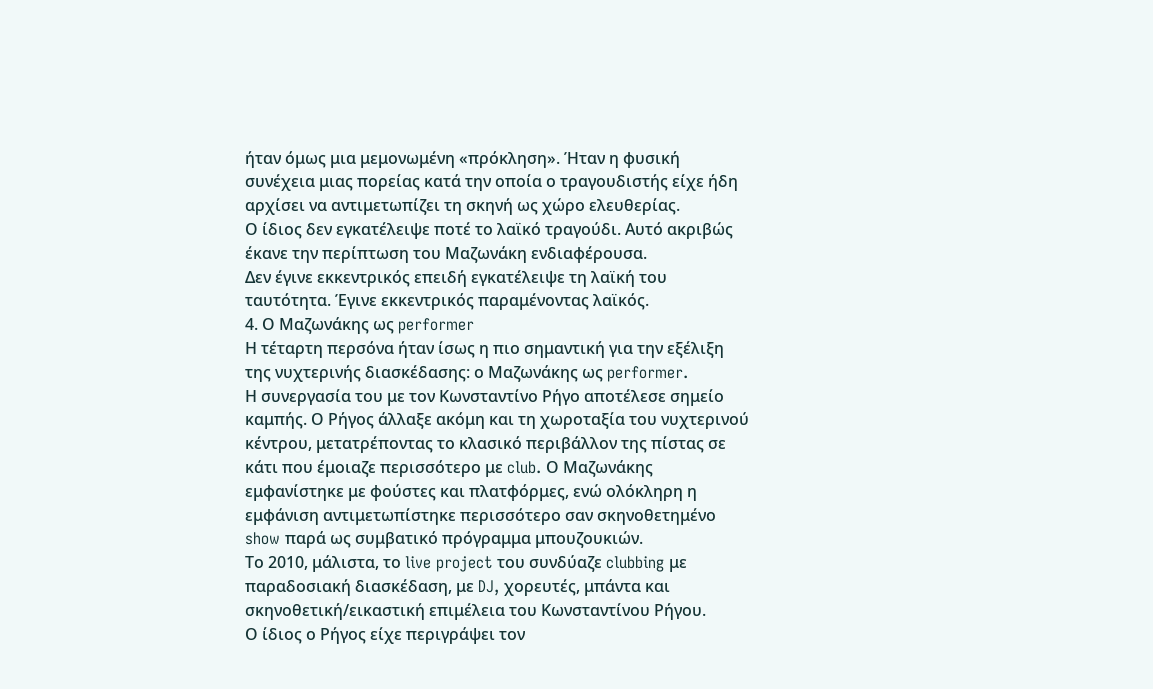ήταν όμως μια μεμονωμένη «πρόκληση». Ήταν η φυσική συνέχεια μιας πορείας κατά την οποία ο τραγουδιστής είχε ήδη αρχίσει να αντιμετωπίζει τη σκηνή ως χώρο ελευθερίας.
Ο ίδιος δεν εγκατέλειψε ποτέ το λαϊκό τραγούδι. Αυτό ακριβώς έκανε την περίπτωση του Μαζωνάκη ενδιαφέρουσα.
Δεν έγινε εκκεντρικός επειδή εγκατέλειψε τη λαϊκή του ταυτότητα. Έγινε εκκεντρικός παραμένοντας λαϊκός.
4. Ο Μαζωνάκης ως performer
Η τέταρτη περσόνα ήταν ίσως η πιο σημαντική για την εξέλιξη της νυχτερινής διασκέδασης: ο Μαζωνάκης ως performer.
Η συνεργασία του με τον Κωνσταντίνο Ρήγο αποτέλεσε σημείο καμπής. Ο Ρήγος άλλαξε ακόμη και τη χωροταξία του νυχτερινού κέντρου, μετατρέποντας το κλασικό περιβάλλον της πίστας σε κάτι που έμοιαζε περισσότερο με club. Ο Μαζωνάκης εμφανίστηκε με φούστες και πλατφόρμες, ενώ ολόκληρη η εμφάνιση αντιμετωπίστηκε περισσότερο σαν σκηνοθετημένο show παρά ως συμβατικό πρόγραμμα μπουζουκιών.
Το 2010, μάλιστα, το live project του συνδύαζε clubbing με παραδοσιακή διασκέδαση, με DJ, χορευτές, μπάντα και σκηνοθετική/εικαστική επιμέλεια του Κωνσταντίνου Ρήγου.
Ο ίδιος ο Ρήγος είχε περιγράψει τον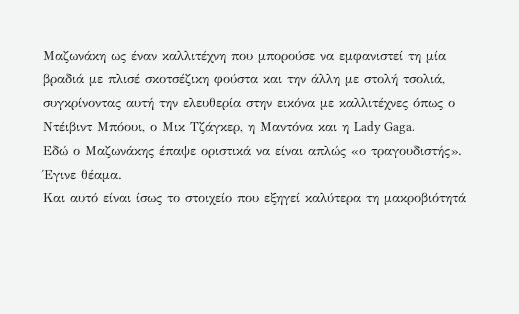Μαζωνάκη ως έναν καλλιτέχνη που μπορούσε να εμφανιστεί τη μία βραδιά με πλισέ σκοτσέζικη φούστα και την άλλη με στολή τσολιά, συγκρίνοντας αυτή την ελευθερία στην εικόνα με καλλιτέχνες όπως ο Ντέιβιντ Μπόουι, ο Μικ Τζάγκερ, η Μαντόνα και η Lady Gaga.
Εδώ ο Μαζωνάκης έπαψε οριστικά να είναι απλώς «ο τραγουδιστής».
Έγινε θέαμα.
Και αυτό είναι ίσως το στοιχείο που εξηγεί καλύτερα τη μακροβιότητά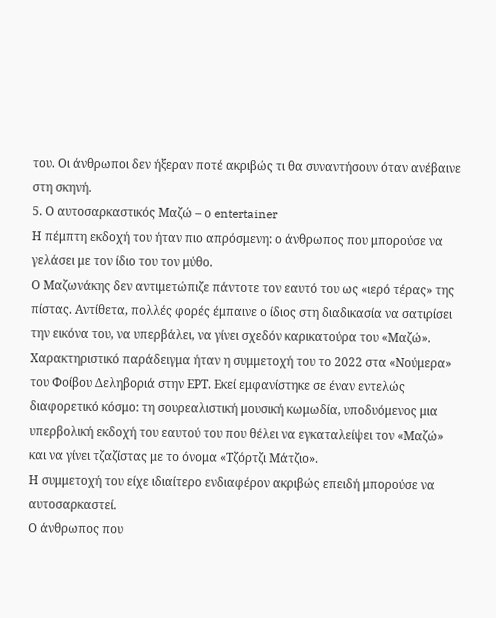του. Οι άνθρωποι δεν ήξεραν ποτέ ακριβώς τι θα συναντήσουν όταν ανέβαινε στη σκηνή.
5. Ο αυτοσαρκαστικός Μαζώ – ο entertainer
Η πέμπτη εκδοχή του ήταν πιο απρόσμενη: ο άνθρωπος που μπορούσε να γελάσει με τον ίδιο του τον μύθο.
Ο Μαζωνάκης δεν αντιμετώπιζε πάντοτε τον εαυτό του ως «ιερό τέρας» της πίστας. Αντίθετα, πολλές φορές έμπαινε ο ίδιος στη διαδικασία να σατιρίσει την εικόνα του, να υπερβάλει, να γίνει σχεδόν καρικατούρα του «Μαζώ».
Χαρακτηριστικό παράδειγμα ήταν η συμμετοχή του το 2022 στα «Νούμερα» του Φοίβου Δεληβοριά στην ΕΡΤ. Εκεί εμφανίστηκε σε έναν εντελώς διαφορετικό κόσμο: τη σουρεαλιστική μουσική κωμωδία, υποδυόμενος μια υπερβολική εκδοχή του εαυτού του που θέλει να εγκαταλείψει τον «Μαζώ» και να γίνει τζαζίστας με το όνομα «Τζόρτζι Μάτζιο».
Η συμμετοχή του είχε ιδιαίτερο ενδιαφέρον ακριβώς επειδή μπορούσε να αυτοσαρκαστεί.
Ο άνθρωπος που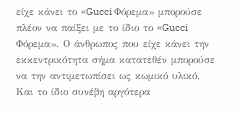είχε κάνει το «Gucci Φόρεμα» μπορούσε πλέον να παίξει με το ίδιο το «Gucci Φόρεμα». Ο άνθρωπος που είχε κάνει την εκκεντρικότητα σήμα κατατεθέν μπορούσε να την αντιμετωπίσει ως κωμικό υλικό.
Και το ίδιο συνέβη αργότερα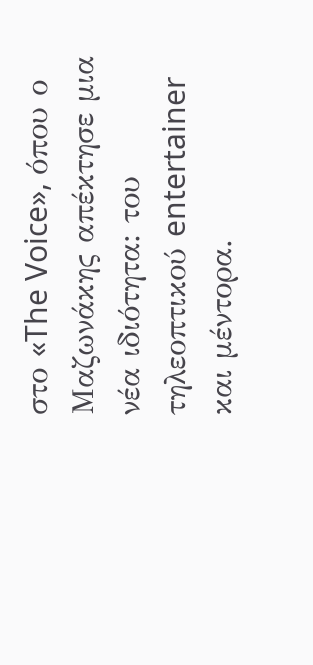στο «The Voice», όπου ο Μαζωνάκης απέκτησε μια νέα ιδιότητα: του τηλεοπτικού entertainer και μέντορα.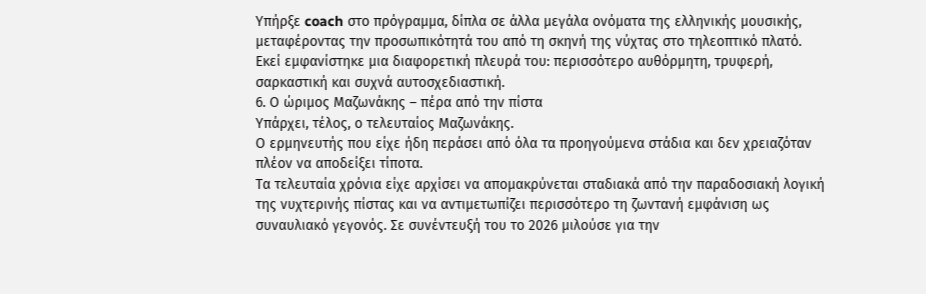Υπήρξε coach στο πρόγραμμα, δίπλα σε άλλα μεγάλα ονόματα της ελληνικής μουσικής, μεταφέροντας την προσωπικότητά του από τη σκηνή της νύχτας στο τηλεοπτικό πλατό.
Εκεί εμφανίστηκε μια διαφορετική πλευρά του: περισσότερο αυθόρμητη, τρυφερή, σαρκαστική και συχνά αυτοσχεδιαστική.
6. Ο ώριμος Μαζωνάκης – πέρα από την πίστα
Υπάρχει, τέλος, ο τελευταίος Μαζωνάκης.
Ο ερμηνευτής που είχε ήδη περάσει από όλα τα προηγούμενα στάδια και δεν χρειαζόταν πλέον να αποδείξει τίποτα.
Τα τελευταία χρόνια είχε αρχίσει να απομακρύνεται σταδιακά από την παραδοσιακή λογική της νυχτερινής πίστας και να αντιμετωπίζει περισσότερο τη ζωντανή εμφάνιση ως συναυλιακό γεγονός. Σε συνέντευξή του το 2026 μιλούσε για την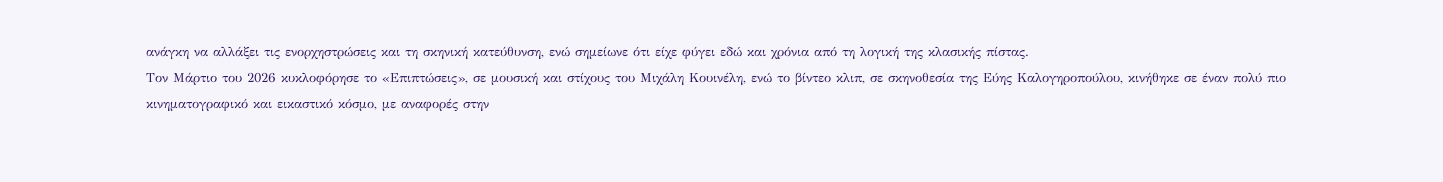ανάγκη να αλλάξει τις ενορχηστρώσεις και τη σκηνική κατεύθυνση, ενώ σημείωνε ότι είχε φύγει εδώ και χρόνια από τη λογική της κλασικής πίστας.
Τον Μάρτιο του 2026 κυκλοφόρησε το «Επιπτώσεις», σε μουσική και στίχους του Μιχάλη Κουινέλη, ενώ το βίντεο κλιπ, σε σκηνοθεσία της Εύης Καλογηροπούλου, κινήθηκε σε έναν πολύ πιο κινηματογραφικό και εικαστικό κόσμο, με αναφορές στην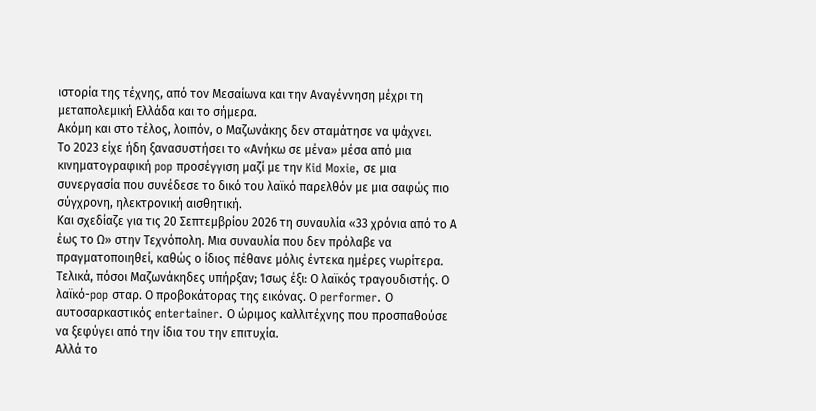ιστορία της τέχνης, από τον Μεσαίωνα και την Αναγέννηση μέχρι τη μεταπολεμική Ελλάδα και το σήμερα.
Ακόμη και στο τέλος, λοιπόν, ο Μαζωνάκης δεν σταμάτησε να ψάχνει.
Το 2023 είχε ήδη ξανασυστήσει το «Ανήκω σε μένα» μέσα από μια κινηματογραφική pop προσέγγιση μαζί με την Kid Moxie, σε μια συνεργασία που συνέδεσε το δικό του λαϊκό παρελθόν με μια σαφώς πιο σύγχρονη, ηλεκτρονική αισθητική.
Και σχεδίαζε για τις 20 Σεπτεμβρίου 2026 τη συναυλία «33 χρόνια από το Α έως το Ω» στην Τεχνόπολη. Μια συναυλία που δεν πρόλαβε να πραγματοποιηθεί, καθώς ο ίδιος πέθανε μόλις έντεκα ημέρες νωρίτερα.
Τελικά, πόσοι Μαζωνάκηδες υπήρξαν; Ίσως έξι: Ο λαϊκός τραγουδιστής. Ο λαϊκό-pop σταρ. Ο προβοκάτορας της εικόνας. Ο performer. Ο αυτοσαρκαστικός entertainer. Ο ώριμος καλλιτέχνης που προσπαθούσε να ξεφύγει από την ίδια του την επιτυχία.
Αλλά το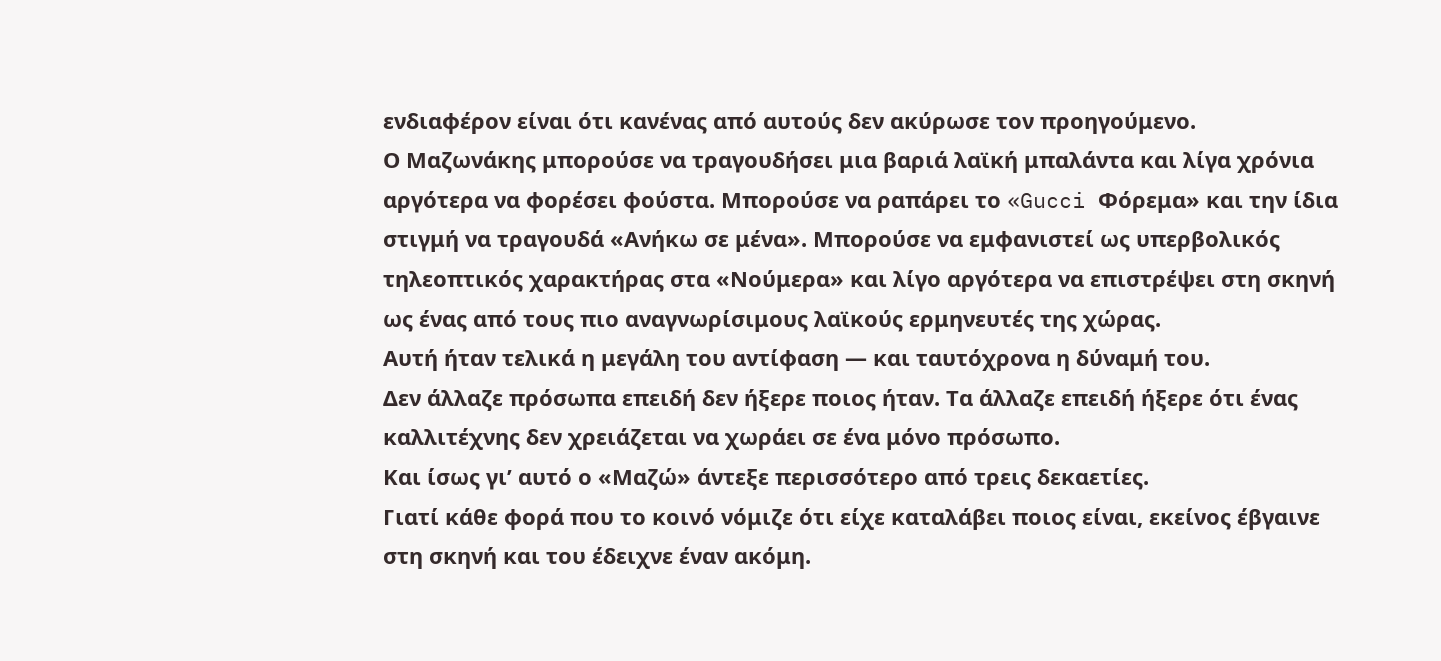ενδιαφέρον είναι ότι κανένας από αυτούς δεν ακύρωσε τον προηγούμενο.
Ο Μαζωνάκης μπορούσε να τραγουδήσει μια βαριά λαϊκή μπαλάντα και λίγα χρόνια αργότερα να φορέσει φούστα. Μπορούσε να ραπάρει το «Gucci Φόρεμα» και την ίδια στιγμή να τραγουδά «Ανήκω σε μένα». Μπορούσε να εμφανιστεί ως υπερβολικός τηλεοπτικός χαρακτήρας στα «Νούμερα» και λίγο αργότερα να επιστρέψει στη σκηνή ως ένας από τους πιο αναγνωρίσιμους λαϊκούς ερμηνευτές της χώρας.
Αυτή ήταν τελικά η μεγάλη του αντίφαση — και ταυτόχρονα η δύναμή του.
Δεν άλλαζε πρόσωπα επειδή δεν ήξερε ποιος ήταν. Τα άλλαζε επειδή ήξερε ότι ένας καλλιτέχνης δεν χρειάζεται να χωράει σε ένα μόνο πρόσωπο.
Και ίσως γι’ αυτό ο «Μαζώ» άντεξε περισσότερο από τρεις δεκαετίες.
Γιατί κάθε φορά που το κοινό νόμιζε ότι είχε καταλάβει ποιος είναι, εκείνος έβγαινε στη σκηνή και του έδειχνε έναν ακόμη.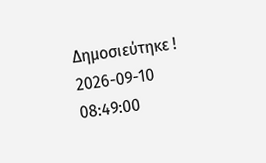Δημοσιεύτηκε ! 2026-09-10 08:49:00